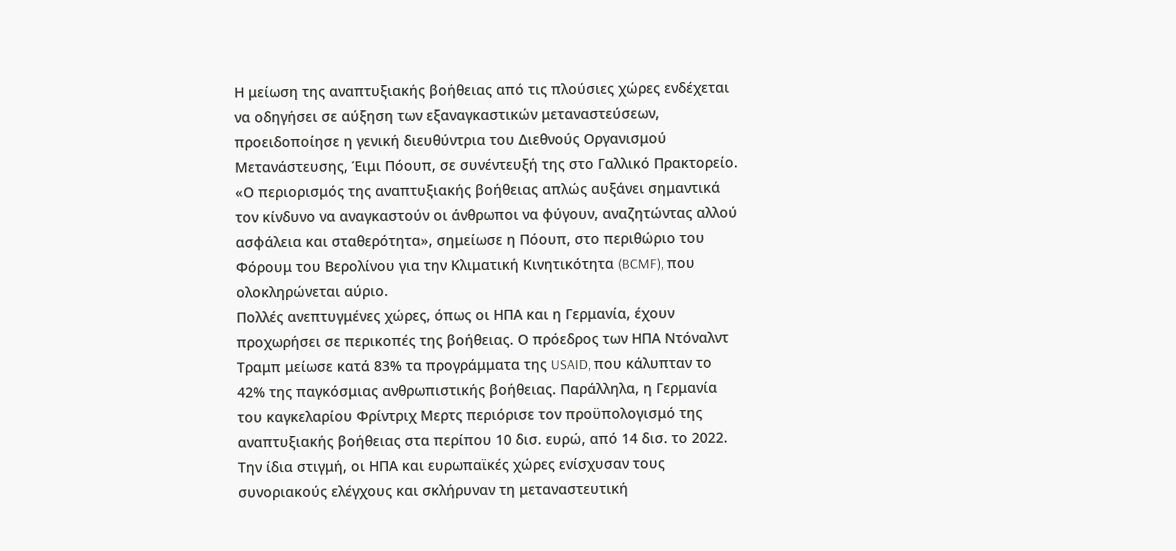Η μείωση της αναπτυξιακής βοήθειας από τις πλούσιες χώρες ενδέχεται να οδηγήσει σε αύξηση των εξαναγκαστικών μεταναστεύσεων, προειδοποίησε η γενική διευθύντρια του Διεθνούς Οργανισμού Μετανάστευσης, Έιμι Πόουπ, σε συνέντευξή της στο Γαλλικό Πρακτορείο.
«Ο περιορισμός της αναπτυξιακής βοήθειας απλώς αυξάνει σημαντικά τον κίνδυνο να αναγκαστούν οι άνθρωποι να φύγουν, αναζητώντας αλλού ασφάλεια και σταθερότητα», σημείωσε η Πόουπ, στο περιθώριο του Φόρουμ του Βερολίνου για την Κλιματική Κινητικότητα (BCMF), που ολοκληρώνεται αύριο.
Πολλές ανεπτυγμένες χώρες, όπως οι ΗΠΑ και η Γερμανία, έχουν προχωρήσει σε περικοπές της βοήθειας. Ο πρόεδρος των ΗΠΑ Ντόναλντ Τραμπ μείωσε κατά 83% τα προγράμματα της USAID, που κάλυπταν το 42% της παγκόσμιας ανθρωπιστικής βοήθειας. Παράλληλα, η Γερμανία του καγκελαρίου Φρίντριχ Μερτς περιόρισε τον προϋπολογισμό της αναπτυξιακής βοήθειας στα περίπου 10 δισ. ευρώ, από 14 δισ. το 2022. Την ίδια στιγμή, οι ΗΠΑ και ευρωπαϊκές χώρες ενίσχυσαν τους συνοριακούς ελέγχους και σκλήρυναν τη μεταναστευτική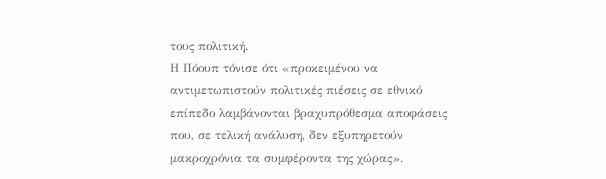τους πολιτική.
Η Πόουπ τόνισε ότι «προκειμένου να αντιμετωπιστούν πολιτικές πιέσεις σε εθνικό επίπεδο λαμβάνονται βραχυπρόθεσμα αποφάσεις που, σε τελική ανάλυση, δεν εξυπηρετούν μακροχρόνια τα συμφέροντα της χώρας».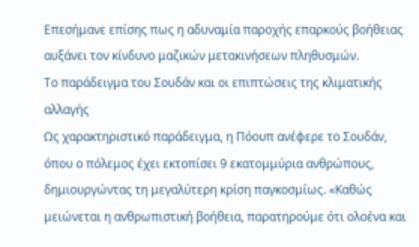Επεσήμανε επίσης πως η αδυναμία παροχής επαρκούς βοήθειας αυξάνει τον κίνδυνο μαζικών μετακινήσεων πληθυσμών.
Το παράδειγμα του Σουδάν και οι επιπτώσεις της κλιματικής αλλαγής
Ως χαρακτηριστικό παράδειγμα, η Πόουπ ανέφερε το Σουδάν, όπου ο πόλεμος έχει εκτοπίσει 9 εκατομμύρια ανθρώπους, δημιουργώντας τη μεγαλύτερη κρίση παγκοσμίως. «Καθώς μειώνεται η ανθρωπιστική βοήθεια, παρατηρούμε ότι ολοένα και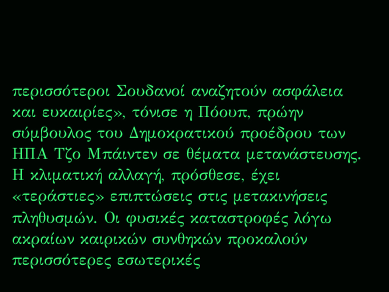περισσότεροι Σουδανοί αναζητούν ασφάλεια και ευκαιρίες», τόνισε η Πόουπ, πρώην σύμβουλος του Δημοκρατικού προέδρου των ΗΠΑ Τζο Μπάιντεν σε θέματα μετανάστευσης.
Η κλιματική αλλαγή, πρόσθεσε, έχει «τεράστιες» επιπτώσεις στις μετακινήσεις πληθυσμών. Οι φυσικές καταστροφές λόγω ακραίων καιρικών συνθηκών προκαλούν περισσότερες εσωτερικές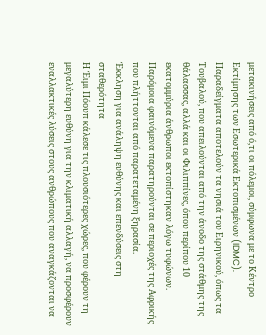μετακινήσεις από ό,τι οι πόλεμοι, σύμφωνα με το Κέντρο Εκτίμησης των Εσωτερικά Εκτοπισμένων (IDMC).
Παραδείγματα αποτελούν τα νησιά του Ειρηνικού, όπως τα Τουβαλού, που απειλούνται από την άνοδο της στάθμης της θάλασσας, αλλά και οι Φιλιππίνες, όπου περίπου 10 εκατομμύρια άνθρωποι εκτοπίστηκαν λόγω τυφώνων. Παρόμοια φαινόμενα παρατηρούνται σε περιοχές της Αφρικής που πλήττονται από παρατεταμένη ξηρασία.
Έκκληση για ανάληψη ευθύνης και επενδύσεις στη σταθερότητα
Η Έιμι Πόουπ κάλεσε τις πλουσιότερες χώρες, που φέρουν τη μεγαλύτερη ευθύνη για την κλιματική αλλαγή, να προσφέρουν εναλλακτικές λύσεις στους ανθρώπους που αναγκάζονται να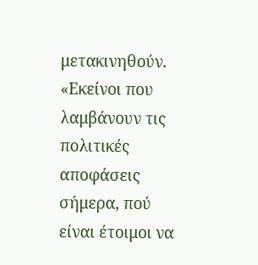μετακινηθούν. «Εκείνοι που λαμβάνουν τις πολιτικές αποφάσεις σήμερα, πού είναι έτοιμοι να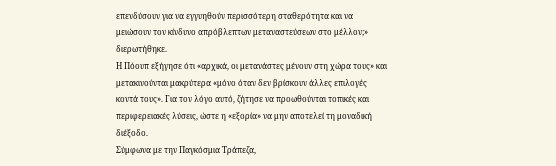επενδύσουν για να εγγυηθούν περισσότερη σταθερότητα και να μειώσουν τον κίνδυνο απρόβλεπτων μεταναστεύσεων στο μέλλον;» διερωτήθηκε.
Η Πόουπ εξήγησε ότι «αρχικά, οι μετανάστες μένουν στη χώρα τους» και μετακινούνται μακρύτερα «μόνο όταν δεν βρίσκουν άλλες επιλογές κοντά τους». Για τον λόγο αυτό, ζήτησε να προωθούνται τοπικές και περιφερειακές λύσεις, ώστε η «εξορία» να μην αποτελεί τη μοναδική διέξοδο.
Σύμφωνα με την Παγκόσμια Τράπεζα,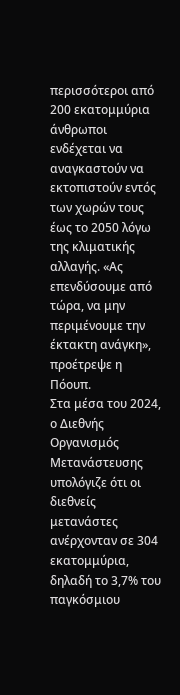περισσότεροι από 200 εκατομμύρια άνθρωποι ενδέχεται να αναγκαστούν να εκτοπιστούν εντός των χωρών τους έως το 2050 λόγω της κλιματικής αλλαγής. «Ας επενδύσουμε από τώρα, να μην περιμένουμε την έκτακτη ανάγκη», προέτρεψε η Πόουπ.
Στα μέσα του 2024, ο Διεθνής Οργανισμός Μετανάστευσης υπολόγιζε ότι οι διεθνείς μετανάστες ανέρχονταν σε 304 εκατομμύρια, δηλαδή το 3,7% του παγκόσμιου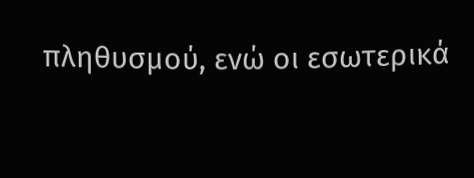πληθυσμού, ενώ οι εσωτερικά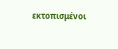εκτοπισμένοι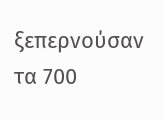ξεπερνούσαν τα 700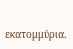εκατομμύρια.